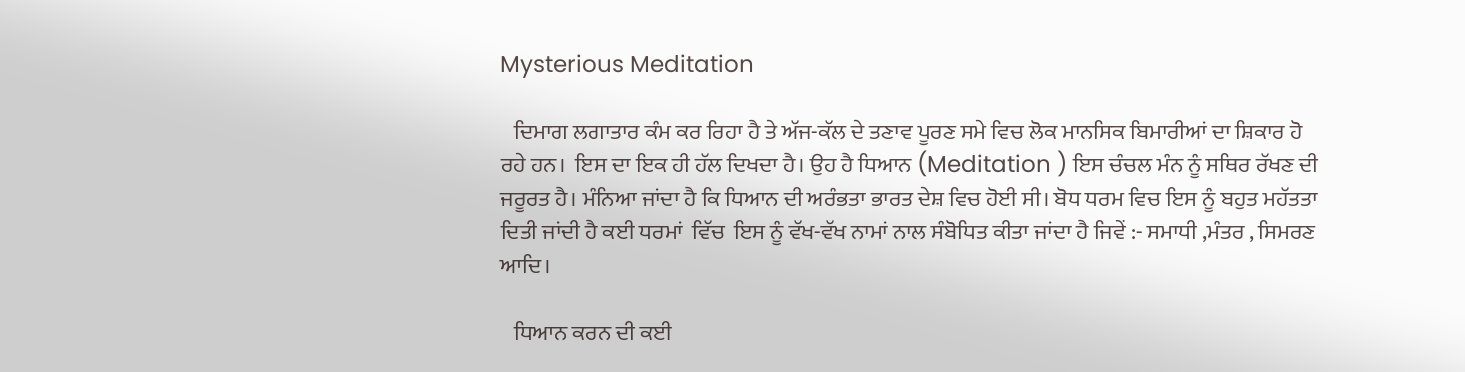Mysterious Meditation

   ਦਿਮਾਗ ਲਗਾਤਾਰ ਕੰਮ ਕਰ ਰਿਹਾ ਹੈ ਤੇ ਅੱਜ-ਕੱਲ ਦੇ ਤਣਾਵ ਪੂਰਣ ਸਮੇ ਵਿਚ ਲੋਕ ਮਾਨਸਿਕ ਬਿਮਾਰੀਆਂ ਦਾ ਸ਼ਿਕਾਰ ਹੋ ਰਹੇ ਹਨ।  ਇਸ ਦਾ ਇਕ ਹੀ ਹੱਲ ਦਿਖਦਾ ਹੈ। ਉਹ ਹੈ ਧਿਆਨ (Meditation ) ਇਸ ਚੰਚਲ ਮੰਨ ਨੂੰ ਸਥਿਰ ਰੱਖਣ ਦੀ ਜਰੂਰਤ ਹੈ। ਮੰਨਿਆ ਜਾਂਦਾ ਹੈ ਕਿ ਧਿਆਨ ਦੀ ਅਰੰਭਤਾ ਭਾਰਤ ਦੇਸ਼ ਵਿਚ ਹੋਈ ਸੀ। ਬੋਧ ਧਰਮ ਵਿਚ ਇਸ ਨੂੰ ਬਹੁਤ ਮਹੱਤਤਾ ਦਿਤੀ ਜਾਂਦੀ ਹੈ ਕਈ ਧਰਮਾਂ  ਵਿੱਚ  ਇਸ ਨੂੰ ਵੱਖ-ਵੱਖ ਨਾਮਾਂ ਨਾਲ ਸੰਬੋਧਿਤ ਕੀਤਾ ਜਾਂਦਾ ਹੈ ਜਿਵੇਂ :- ਸਮਾਧੀ ,ਮੰਤਰ , ਸਿਮਰਣ ਆਦਿ।

   ਧਿਆਨ ਕਰਨ ਦੀ ਕਈ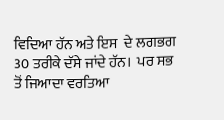ਵਿਦਿਆ ਹੱਨ ਅਤੇ ਇਸ  ਦੇ ਲਗਭਗ 30 ਤਰੀਕੇ ਦੱਸੇ ਜਾਂਦੇ ਹੱਨ।  ਪਰ ਸਭ ਤੋਂ ਜਿਆਦਾ ਵਰਤਿਆ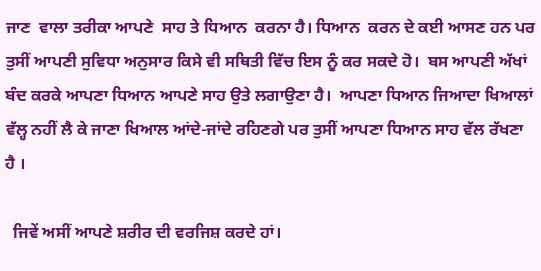ਜਾਣ  ਵਾਲਾ ਤਰੀਕਾ ਆਪਣੇ  ਸਾਹ ਤੇ ਧਿਆਨ  ਕਰਨਾ ਹੈ। ਧਿਆਨ  ਕਰਨ ਦੇ ਕਈ ਆਸਣ ਹਨ ਪਰ ਤੁਸੀਂ ਆਪਣੀ ਸੁਵਿਧਾ ਅਨੁਸਾਰ ਕਿਸੇ ਵੀ ਸਥਿਤੀ ਵਿੱਚ ਇਸ ਨੂੰ ਕਰ ਸਕਦੇ ਹੋ।  ਬਸ ਆਪਣੀ ਅੱਖਾਂ ਬੰਦ ਕਰਕੇ ਆਪਣਾ ਧਿਆਨ ਆਪਣੇ ਸਾਹ ਉਤੇ ਲਗਾਉਣਾ ਹੈ।  ਆਪਣਾ ਧਿਆਨ ਜਿਆਦਾ ਖਿਆਲਾਂ ਵੱਲ੍ਹ ਨਹੀਂ ਲੈ ਕੇ ਜਾਣਾ ਖਿਆਲ ਆਂਦੇ-ਜਾਂਦੇ ਰਹਿਣਗੇ ਪਰ ਤੁਸੀਂ ਆਪਣਾ ਧਿਆਨ ਸਾਹ ਵੱਲ ਰੱਖਣਾ ਹੈ ।

  ਜਿਵੇਂ ਅਸੀਂ ਆਪਣੇ ਸ਼ਰੀਰ ਦੀ ਵਰਜਿਸ਼ ਕਰਦੇ ਹਾਂ।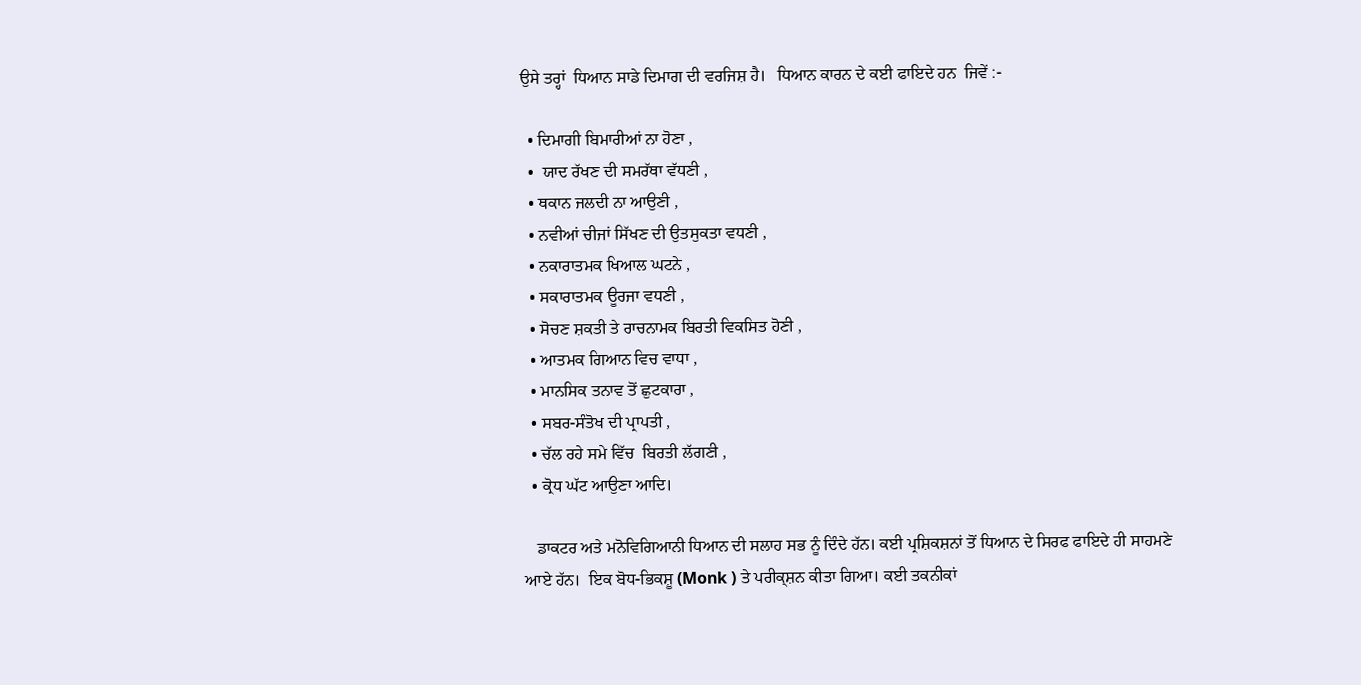ਉਸੇ ਤਰ੍ਹਾਂ  ਧਿਆਨ ਸਾਡੇ ਦਿਮਾਗ ਦੀ ਵਰਜਿਸ਼ ਹੈ।   ਧਿਆਨ ਕਾਰਨ ਦੇ ਕਈ ਫਾਇਦੇ ਹਨ  ਜਿਵੇਂ :-

  • ਦਿਮਾਗੀ ਬਿਮਾਰੀਆਂ ਨਾ ਹੋਣਾ ,
  •  ਯਾਦ ਰੱਖਣ ਦੀ ਸਮਰੱਥਾ ਵੱਧਣੀ ,
  • ਥਕਾਨ ਜਲਦੀ ਨਾ ਆਉਣੀ ,
  • ਨਵੀਆਂ ਚੀਜਾਂ ਸਿੱਖਣ ਦੀ ਉਤਸੁਕਤਾ ਵਧਣੀ ,
  • ਨਕਾਰਾਤਮਕ ਖਿਆਲ ਘਟਨੇ ,
  • ਸਕਾਰਾਤਮਕ ਊਰਜਾ ਵਧਣੀ ,
  • ਸੋਚਣ ਸ਼ਕਤੀ ਤੇ ਰਾਚਨਾਮਕ ਬਿਰਤੀ ਵਿਕਸਿਤ ਹੋਣੀ ,
  • ਆਤਮਕ ਗਿਆਨ ਵਿਚ ਵਾਧਾ ,
  • ਮਾਨਸਿਕ ਤਨਾਵ ਤੋਂ ਛੁਟਕਾਰਾ ,
  • ਸਬਰ-ਸੰਤੋਖ ਦੀ ਪ੍ਰਾਪਤੀ ,
  • ਚੱਲ ਰਹੇ ਸਮੇ ਵਿੱਚ  ਬਿਰਤੀ ਲੱਗਣੀ ,
  • ਕ੍ਰੋਧ ਘੱਟ ਆਉਣਾ ਆਦਿ।

   ਡਾਕਟਰ ਅਤੇ ਮਨੋਵਿਗਿਆਨੀ ਧਿਆਨ ਦੀ ਸਲਾਹ ਸਭ ਨੂੰ ਦਿੰਦੇ ਹੱਨ। ਕਈ ਪ੍ਰਸ਼ਿਕਸ਼ਨਾਂ ਤੋਂ ਧਿਆਨ ਦੇ ਸਿਰਫ ਫਾਇਦੇ ਹੀ ਸਾਹਮਣੇ ਆਏ ਹੱਨ।  ਇਕ ਬੋਧ-ਭਿਕਸ਼ੂ (Monk ) ਤੇ ਪਰੀਕ੍ਸ਼ਨ ਕੀਤਾ ਗਿਆ। ਕਈ ਤਕਨੀਕਾਂ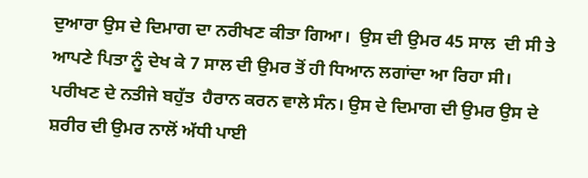ਦੁਆਰਾ ਉਸ ਦੇ ਦਿਮਾਗ ਦਾ ਨਰੀਖਣ ਕੀਤਾ ਗਿਆ।  ਉਸ ਦੀ ਉਮਰ 45 ਸਾਲ  ਦੀ ਸੀ ਤੇ ਆਪਣੇ ਪਿਤਾ ਨੂੰ ਦੇਖ ਕੇ 7 ਸਾਲ ਦੀ ਉਮਰ ਤੋਂ ਹੀ ਧਿਆਨ ਲਗਾਂਦਾ ਆ ਰਿਹਾ ਸੀ।  ਪਰੀਖਣ ਦੇ ਨਤੀਜੇ ਬਹੁੱਤ  ਹੈਰਾਨ ਕਰਨ ਵਾਲੇ ਸੰਨ। ਉਸ ਦੇ ਦਿਮਾਗ ਦੀ ਉਮਰ ਉਸ ਦੇ ਸ਼ਰੀਰ ਦੀ ਉਮਰ ਨਾਲੋਂ ਅੱਧੀ ਪਾਈ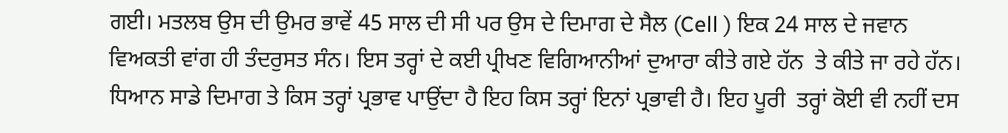ਗਈ। ਮਤਲਬ ਉਸ ਦੀ ਉਮਰ ਭਾਵੇਂ 45 ਸਾਲ ਦੀ ਸੀ ਪਰ ਉਸ ਦੇ ਦਿਮਾਗ ਦੇ ਸੈਲ (Cell ) ਇਕ 24 ਸਾਲ ਦੇ ਜਵਾਨ ਵਿਅਕਤੀ ਵਾਂਗ ਹੀ ਤੰਦਰੁਸਤ ਸੰਨ। ਇਸ ਤਰ੍ਹਾਂ ਦੇ ਕਈ ਪ੍ਰੀਖਣ ਵਿਗਿਆਨੀਆਂ ਦੁਆਰਾ ਕੀਤੇ ਗਏ ਹੱਨ  ਤੇ ਕੀਤੇ ਜਾ ਰਹੇ ਹੱਨ।  ਧਿਆਨ ਸਾਡੇ ਦਿਮਾਗ ਤੇ ਕਿਸ ਤਰ੍ਹਾਂ ਪ੍ਰਭਾਵ ਪਾਉਂਦਾ ਹੈ ਇਹ ਕਿਸ ਤਰ੍ਹਾਂ ਇਨਾਂ ਪ੍ਰਭਾਵੀ ਹੈ। ਇਹ ਪੂਰੀ  ਤਰ੍ਹਾਂ ਕੋਈ ਵੀ ਨਹੀਂ ਦਸ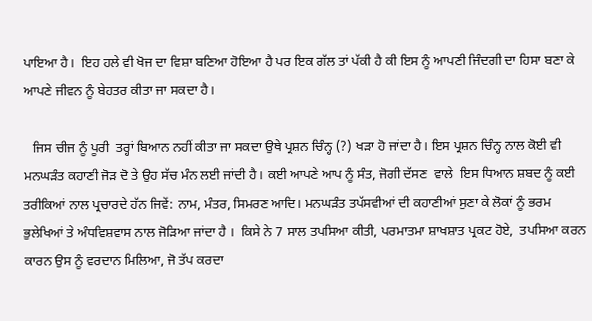ਪਾਇਆ ਹੈ।  ਇਹ ਹਲੇ ਵੀ ਖੋਜ ਦਾ ਵਿਸ਼ਾ ਬਣਿਆ ਹੋਇਆ ਹੈ ਪਰ ਇਕ ਗੱਲ ਤਾਂ ਪੱਕੀ ਹੈ ਕੀ ਇਸ ਨੂੰ ਆਪਣੀ ਜਿੰਦਗੀ ਦਾ ਹਿਸਾ ਬਣਾ ਕੇ ਆਪਣੇ ਜੀਵਨ ਨੂੰ ਬੇਹਤਰ ਕੀਤਾ ਜਾ ਸਕਦਾ ਹੈ।

   ਜਿਸ ਚੀਜ ਨੂੰ ਪੂਰੀ  ਤਰ੍ਹਾਂ ਬਿਆਨ ਨਹੀਂ ਕੀਤਾ ਜਾ ਸਕਦਾ ਉਥੇ ਪ੍ਰਸ਼ਨ ਚਿੰਨ੍ਹ (?) ਖੜਾ ਹੋ ਜਾਂਦਾ ਹੈ। ਇਸ ਪ੍ਰਸ਼ਨ ਚਿੰਨ੍ਹ ਨਾਲ ਕੋਈ ਵੀ ਮਨਘੜੰਤ ਕਹਾਣੀ ਜੋੜ ਦੋ ਤੇ ਉਹ ਸੱਚ ਮੰਨ ਲਈ ਜਾਂਦੀ ਹੈ। ਕਈ ਆਪਣੇ ਆਪ ਨੂੰ ਸੰਤ, ਜੋਗੀ ਦੱਸਣ  ਵਾਲੇ  ਇਸ ਧਿਆਨ ਸ਼ਬਦ ਨੂੰ ਕਈ ਤਰੀਕਿਆਂ ਨਾਲ ਪ੍ਰਚਾਰਦੇ ਹੱਨ ਜਿਵੇਂ: ਨਾਮ, ਮੰਤਰ, ਸਿਮਰਣ ਆਦਿ। ਮਨਘੜੰਤ ਤਪੱਸਵੀਆਂ ਦੀ ਕਹਾਣੀਆਂ ਸੁਣਾ ਕੇ ਲੋਕਾਂ ਨੂੰ ਭਰਮ ਭੁਲੇਖਿਆਂ ਤੇ ਅੰਧਵਿਸ਼ਵਾਸ ਨਾਲ ਜੋੜਿਆ ਜਾਂਦਾ ਹੈ ।  ਕਿਸੇ ਨੇ 7 ਸਾਲ ਤਪਸਿਆ ਕੀਤੀ, ਪਰਮਾਤਮਾ ਸ਼ਾਖਸ਼ਾਤ ਪ੍ਰਕਟ ਹੋਏ,  ਤਪਸਿਆ ਕਰਨ ਕਾਰਨ ਉਸ ਨੂੰ ਵਰਦਾਨ ਮਿਲਿਆ, ਜੋ ਤੱਪ ਕਰਦਾ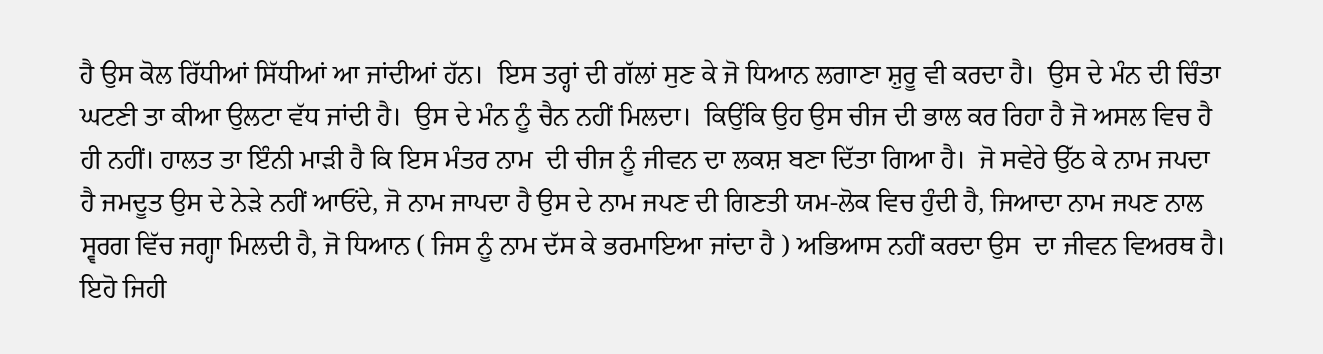ਹੈ ਉਸ ਕੋਲ ਰਿੱਧੀਆਂ ਸਿੱਧੀਆਂ ਆ ਜਾਂਦੀਆਂ ਹੱਨ।  ਇਸ ਤਰ੍ਹਾਂ ਦੀ ਗੱਲਾਂ ਸੁਣ ਕੇ ਜੋ ਧਿਆਨ ਲਗਾਣਾ ਸ਼ੁਰੂ ਵੀ ਕਰਦਾ ਹੈ।  ਉਸ ਦੇ ਮੰਨ ਦੀ ਚਿੰਤਾ ਘਟਣੀ ਤਾ ਕੀਆ ਉਲਟਾ ਵੱਧ ਜਾਂਦੀ ਹੈ।  ਉਸ ਦੇ ਮੰਨ ਨੂੰ ਚੈਨ ਨਹੀਂ ਮਿਲਦਾ।  ਕਿਉਂਕਿ ਉਹ ਉਸ ਚੀਜ ਦੀ ਭਾਲ ਕਰ ਰਿਹਾ ਹੈ ਜੋ ਅਸਲ ਵਿਚ ਹੈ ਹੀ ਨਹੀਂ। ਹਾਲਤ ਤਾ ਇੰਨੀ ਮਾੜੀ ਹੈ ਕਿ ਇਸ ਮੰਤਰ ਨਾਮ  ਦੀ ਚੀਜ ਨੂੰ ਜੀਵਨ ਦਾ ਲਕਸ਼ ਬਣਾ ਦਿੱਤਾ ਗਿਆ ਹੈ।  ਜੋ ਸਵੇਰੇ ਉੱਠ ਕੇ ਨਾਮ ਜਪਦਾ ਹੈ ਜਮਦੂਤ ਉਸ ਦੇ ਨੇੜੇ ਨਹੀਂ ਆਓਂਦੇ, ਜੋ ਨਾਮ ਜਾਪਦਾ ਹੈ ਉਸ ਦੇ ਨਾਮ ਜਪਣ ਦੀ ਗਿਣਤੀ ਯਮ-ਲੋਕ ਵਿਚ ਹੁੰਦੀ ਹੈ, ਜਿਆਦਾ ਨਾਮ ਜਪਣ ਨਾਲ ਸ੍ਵਰਗ ਵਿੱਚ ਜਗ੍ਹਾ ਮਿਲਦੀ ਹੈ, ਜੋ ਧਿਆਨ ( ਜਿਸ ਨੂੰ ਨਾਮ ਦੱਸ ਕੇ ਭਰਮਾਇਆ ਜਾਂਦਾ ਹੈ ) ਅਭਿਆਸ ਨਹੀਂ ਕਰਦਾ ਉਸ  ਦਾ ਜੀਵਨ ਵਿਅਰਥ ਹੈ।  ਇਹੋ ਜਿਹੀ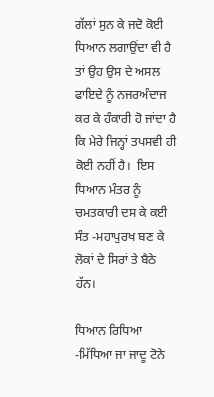ਗੱਲਾਂ ਸੁਨ ਕੇ ਜਦੋ ਕੋਈ ਧਿਆਨ ਲਗਾਉਂਦਾ ਵੀ ਹੈ ਤਾਂ ਉਹ ਉਸ ਦੇ ਅਸਲ ਫਾਇਦੇ ਨੂੰ ਨਜਰਅੰਦਾਜ ਕਰ ਕੇ ਹੰਕਾਰੀ ਹੋ ਜਾਂਦਾ ਹੈ ਕਿ ਮੇਰੇ ਜਿਨ੍ਹਾਂ ਤਪਸਵੀ ਹੀ ਕੋਈ ਨਹੀਂ ਹੈ।  ਇਸ ਧਿਆਨ ਮੰਤਰ ਨੂੰ ਚਮਤਕਾਰੀ ਦਸ ਕੇ ਕਈ ਸੰਤ -ਮਹਾਪੁਰਖ ਬਣ ਕੇ ਲੋਕਾਂ ਦੇ ਸਿਰਾਂ ਤੇ ਬੈਠੇ ਹੱਨ।

ਧਿਆਨ ਰਿਧਿਆ -ਮਿੱਧਿਆ ਜਾ ਜਾਦੂ ਟੋਨੇ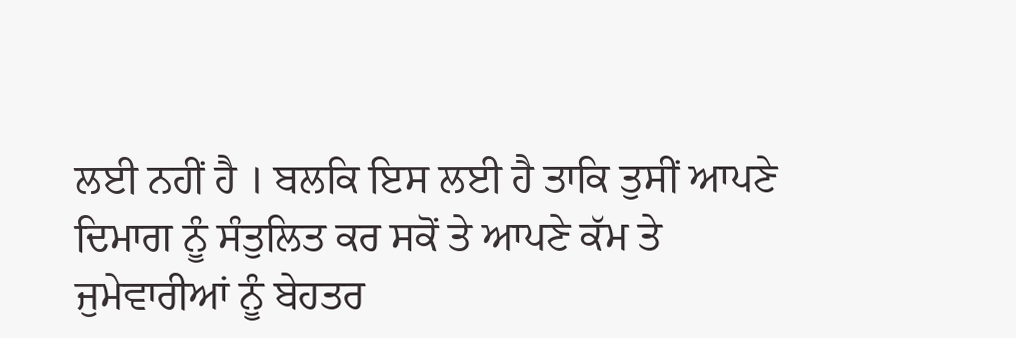ਲਈ ਨਹੀਂ ਹੈ । ਬਲਕਿ ਇਸ ਲਈ ਹੈ ਤਾਕਿ ਤੁਸੀਂ ਆਪਣੇ ਦਿਮਾਗ ਨੂੰ ਸੰਤੁਲਿਤ ਕਰ ਸਕੋਂ ਤੇ ਆਪਣੇ ਕੱਮ ਤੇ ਜੁਮੇਵਾਰੀਆਂ ਨੂੰ ਬੇਹਤਰ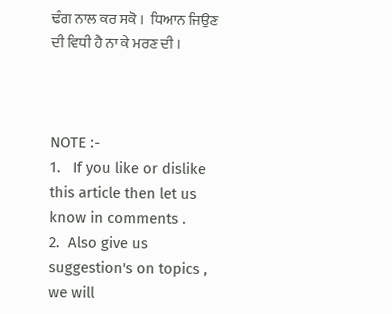ਢੰਗ ਨਾਲ ਕਰ ਸਕੋ ।  ਧਿਆਨ ਜਿਉਣ ਦੀ ਵਿਧੀ ਹੈ ਨਾ ਕੇ ਮਰਣ ਦੀ ।



NOTE :-
1.   If you like or dislike this article then let us know in comments .
2.  Also give us suggestion's on topics , we will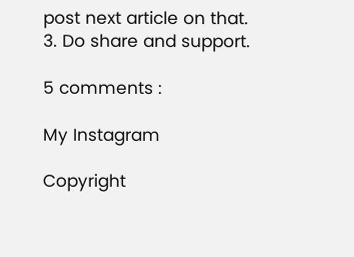post next article on that.
3. Do share and support.

5 comments :

My Instagram

Copyright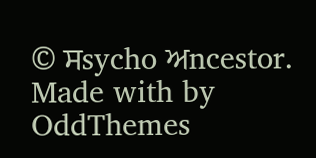© ਸsycho ਅncestor. Made with by OddThemes